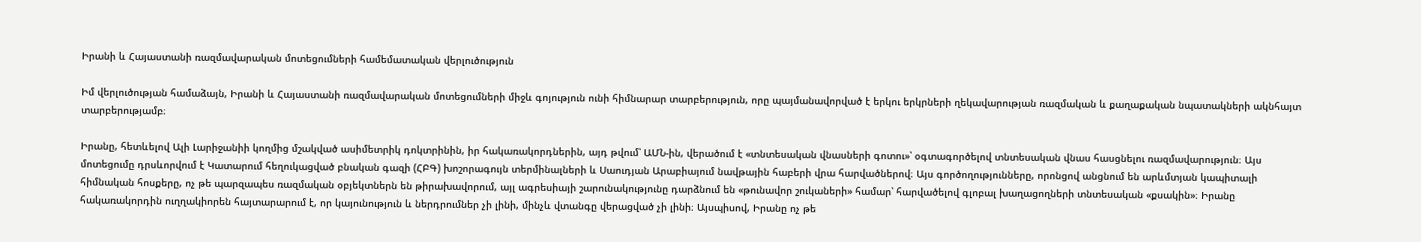Իրանի և Հայաստանի ռազմավարական մոտեցումների համեմատական վերլուծություն

Իմ վերլուծության համաձայն, Իրանի և Հայաստանի ռազմավարական մոտեցումների միջև գոյություն ունի հիմնարար տարբերություն, որը պայմանավորված է երկու երկրների ղեկավարության ռազմական և քաղաքական նպատակների ակնհայտ տարբերությամբ։

Իրանը, հետևելով Ալի Լարիջանիի կողմից մշակված ասիմետրիկ դոկտրինին, իր հակառակորդներին, այդ թվում՝ ԱՄՆ-ին, վերածում է «տնտեսական վնասների գոտու»՝ օգտագործելով տնտեսական վնաս հասցնելու ռազմավարություն։ Այս մոտեցումը դրսևորվում է Կատարում հեղուկացված բնական գազի (ՀԲԳ) խոշորագույն տերմինալների և Սաուդյան Արաբիայում նավթային հաբերի վրա հարվածներով։ Այս գործողությունները, որոնցով անցնում են արևմտյան կապիտալի հիմնական հոսքերը, ոչ թե պարզապես ռազմական օբյեկտներն են թիրախավորում, այլ ագրեսիայի շարունակությունը դարձնում են «թունավոր շուկաների» համար՝ հարվածելով գլոբալ խաղացողների տնտեսական «քսակին»։ Իրանը հակառակորդին ուղղակիորեն հայտարարում է, որ կայունություն և ներդրումներ չի լինի, մինչև վտանգը վերացված չի լինի։ Այսպիսով, Իրանը ոչ թե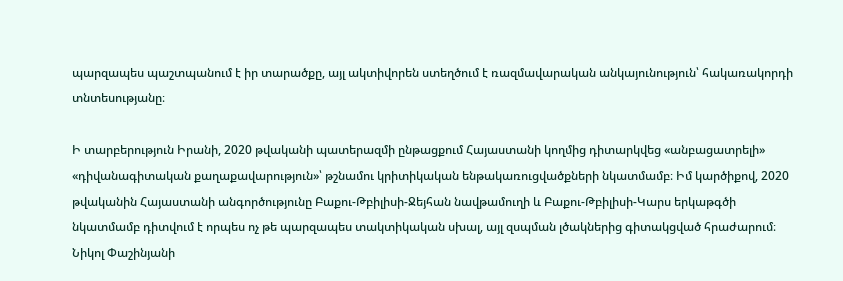պարզապես պաշտպանում է իր տարածքը, այլ ակտիվորեն ստեղծում է ռազմավարական անկայունություն՝ հակառակորդի տնտեսությանը։

Ի տարբերություն Իրանի, 2020 թվականի պատերազմի ընթացքում Հայաստանի կողմից դիտարկվեց «անբացատրելի» «դիվանագիտական քաղաքավարություն»՝ թշնամու կրիտիկական ենթակառուցվածքների նկատմամբ։ Իմ կարծիքով, 2020 թվականին Հայաստանի անգործությունը Բաքու-Թբիլիսի-Ջեյհան նավթամուղի և Բաքու-Թբիլիսի-Կարս երկաթգծի նկատմամբ դիտվում է որպես ոչ թե պարզապես տակտիկական սխալ, այլ զսպման լծակներից գիտակցված հրաժարում։ Նիկոլ Փաշինյանի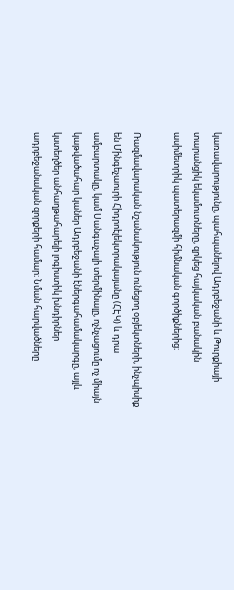կառավարությունը, պահպանելով Ադրբեջանի և Թուրքիայի տարանցիկ եկամուտները, զրկեց հայկական բանակին ասիմետրիկ պատերազմի հիմնական գործիքներից։

Ռազմավարական նշանակություն ունեցող օբյեկտների, ինչպիսիք են Մինգեչաուրի Հիդրոէլեկտրակայանը (ՀԷԿ) և դրա ամբարտակը, կամ Սանգաչալի տերմինալը, ոչնչացումը ոչ միայն կաթվածահար կաներ Ադրբեջանի էներգահամակարգը, այլև կստեղծեր անհաղթահարելի լոգիստիկ խնդիրներ ադրբեջանական զորքերի համար։ Նման հարվածները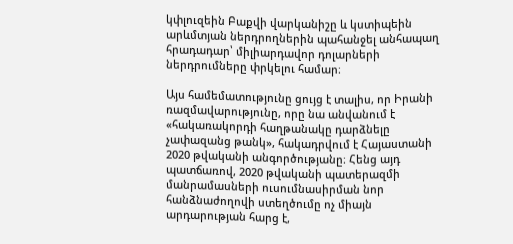կփլուզեին Բաքվի վարկանիշը և կստիպեին արևմտյան ներդրողներին պահանջել անհապաղ հրադադար՝ միլիարդավոր դոլարների ներդրումները փրկելու համար։

Այս համեմատությունը ցույց է տալիս, որ Իրանի ռազմավարությունը, որը նա անվանում է «հակառակորդի հաղթանակը դարձնելը չափազանց թանկ», հակադրվում է Հայաստանի 2020 թվականի անգործությանը։ Հենց այդ պատճառով, 2020 թվականի պատերազմի մանրամասների ուսումնասիրման նոր հանձնաժողովի ստեղծումը ոչ միայն արդարության հարց է,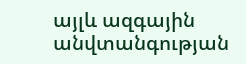այլև ազգային անվտանգության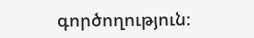գործողություն։